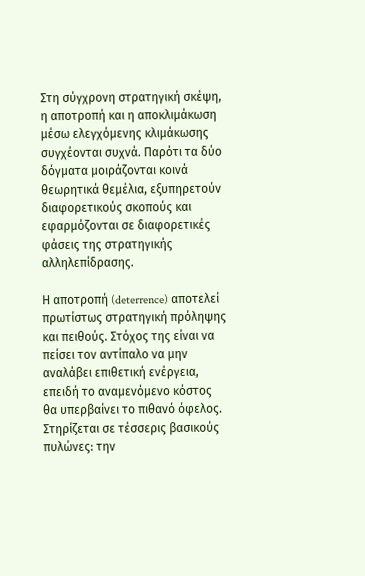Στη σύγχρονη στρατηγική σκέψη, η αποτροπή και η αποκλιμάκωση μέσω ελεγχόμενης κλιμάκωσης συγχέονται συχνά. Παρότι τα δύο δόγματα μοιράζονται κοινά θεωρητικά θεμέλια, εξυπηρετούν διαφορετικούς σκοπούς και εφαρμόζονται σε διαφορετικές φάσεις της στρατηγικής αλληλεπίδρασης.

Η αποτροπή (deterrence) αποτελεί πρωτίστως στρατηγική πρόληψης και πειθούς. Στόχος της είναι να πείσει τον αντίπαλο να μην αναλάβει επιθετική ενέργεια, επειδή το αναμενόμενο κόστος θα υπερβαίνει το πιθανό όφελος. Στηρίζεται σε τέσσερις βασικούς πυλώνες: την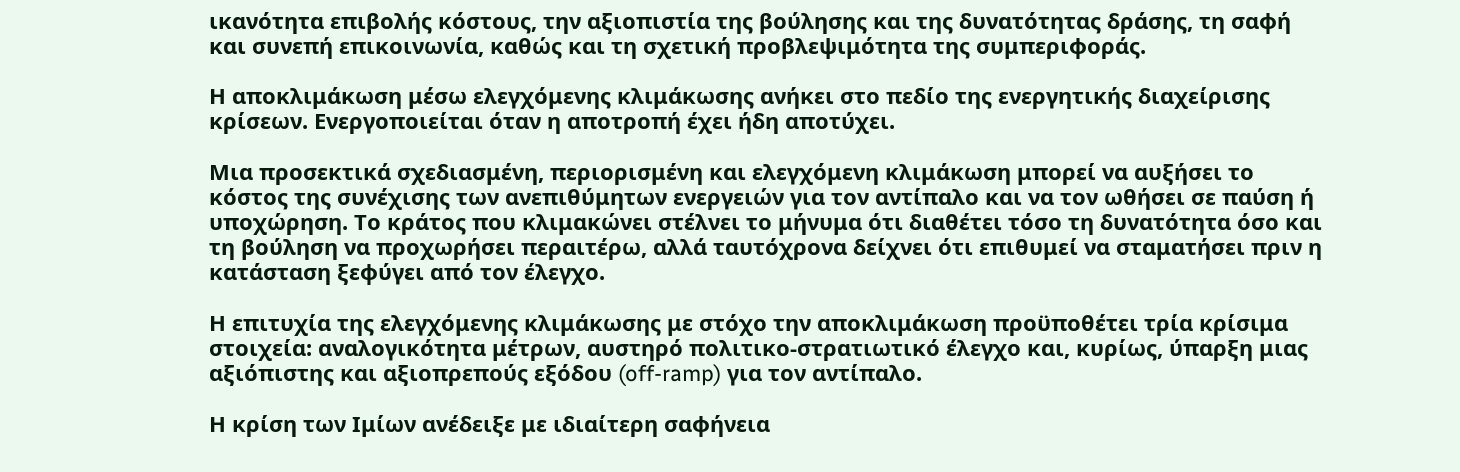ικανότητα επιβολής κόστους, την αξιοπιστία της βούλησης και της δυνατότητας δράσης, τη σαφή και συνεπή επικοινωνία, καθώς και τη σχετική προβλεψιμότητα της συμπεριφοράς.

Η αποκλιμάκωση μέσω ελεγχόμενης κλιμάκωσης ανήκει στο πεδίο της ενεργητικής διαχείρισης κρίσεων. Ενεργοποιείται όταν η αποτροπή έχει ήδη αποτύχει.

Μια προσεκτικά σχεδιασμένη, περιορισμένη και ελεγχόμενη κλιμάκωση μπορεί να αυξήσει το κόστος της συνέχισης των ανεπιθύμητων ενεργειών για τον αντίπαλο και να τον ωθήσει σε παύση ή υποχώρηση. Το κράτος που κλιμακώνει στέλνει το μήνυμα ότι διαθέτει τόσο τη δυνατότητα όσο και τη βούληση να προχωρήσει περαιτέρω, αλλά ταυτόχρονα δείχνει ότι επιθυμεί να σταματήσει πριν η κατάσταση ξεφύγει από τον έλεγχο.

Η επιτυχία της ελεγχόμενης κλιμάκωσης με στόχο την αποκλιμάκωση προϋποθέτει τρία κρίσιμα στοιχεία: αναλογικότητα μέτρων, αυστηρό πολιτικο-στρατιωτικό έλεγχο και, κυρίως, ύπαρξη μιας αξιόπιστης και αξιοπρεπούς εξόδου (off-ramp) για τον αντίπαλο.

Η κρίση των Ιμίων ανέδειξε με ιδιαίτερη σαφήνεια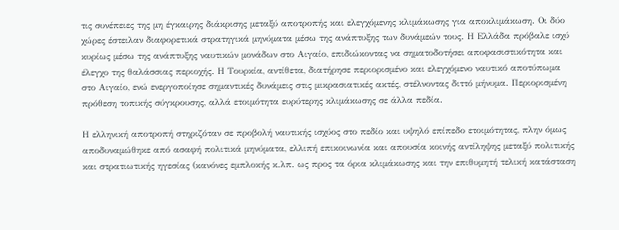τις συνέπειες της μη έγκαιρης διάκρισης μεταξύ αποτροπής και ελεγχόμενης κλιμάκωσης για αποκλιμάκωση. Οι δύο χώρες έστειλαν διαφορετικά στρατηγικά μηνύματα μέσω της ανάπτυξης των δυνάμεών τους. Η Ελλάδα πρόβαλε ισχύ κυρίως μέσω της ανάπτυξης ναυτικών μονάδων στο Αιγαίο, επιδιώκοντας να σηματοδοτήσει αποφασιστικότητα και έλεγχο της θαλάσσιας περιοχής. Η Τουρκία, αντίθετα, διατήρησε περιορισμένο και ελεγχόμενο ναυτικό αποτύπωμα στο Αιγαίο, ενώ ενεργοποίησε σημαντικές δυνάμεις στις μικρασιατικές ακτές, στέλνοντας διττό μήνυμα. Περιορισμένη πρόθεση τοπικής σύγκρουσης, αλλά ετοιμότητα ευρύτερης κλιμάκωσης σε άλλα πεδία.

Η ελληνική αποτροπή στηριζόταν σε προβολή ναυτικής ισχύος στο πεδίο και υψηλό επίπεδο ετοιμότητας, πλην όμως αποδυναμώθηκε από ασαφή πολιτικά μηνύματα, ελλιπή επικοινωνία και απουσία κοινής αντίληψης μεταξύ πολιτικής και στρατιωτικής ηγεσίας (κανόνες εμπλοκής κ.λπ. ως προς τα όρια κλιμάκωσης και την επιθυμητή τελική κατάσταση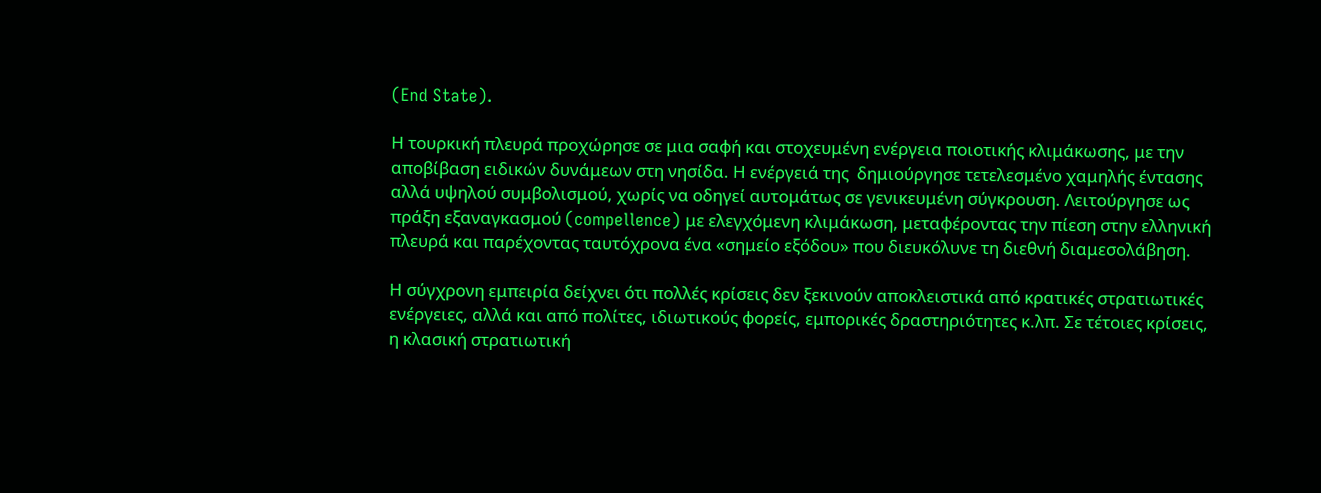(End State).

Η τουρκική πλευρά προχώρησε σε μια σαφή και στοχευμένη ενέργεια ποιοτικής κλιμάκωσης, με την αποβίβαση ειδικών δυνάμεων στη νησίδα. Η ενέργειά της  δημιούργησε τετελεσμένο χαμηλής έντασης αλλά υψηλού συμβολισμού, χωρίς να οδηγεί αυτομάτως σε γενικευμένη σύγκρουση. Λειτούργησε ως πράξη εξαναγκασμού (compellence) με ελεγχόμενη κλιμάκωση, μεταφέροντας την πίεση στην ελληνική πλευρά και παρέχοντας ταυτόχρονα ένα «σημείο εξόδου» που διευκόλυνε τη διεθνή διαμεσολάβηση.

Η σύγχρονη εμπειρία δείχνει ότι πολλές κρίσεις δεν ξεκινούν αποκλειστικά από κρατικές στρατιωτικές ενέργειες, αλλά και από πολίτες, ιδιωτικούς φορείς, εμπορικές δραστηριότητες κ.λπ. Σε τέτοιες κρίσεις, η κλασική στρατιωτική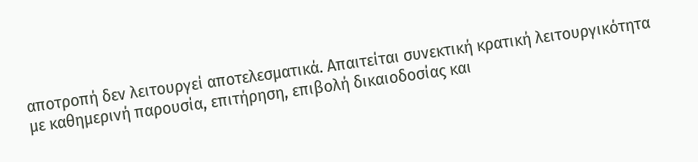αποτροπή δεν λειτουργεί αποτελεσματικά. Απαιτείται συνεκτική κρατική λειτουργικότητα με καθημερινή παρουσία, επιτήρηση, επιβολή δικαιοδοσίας και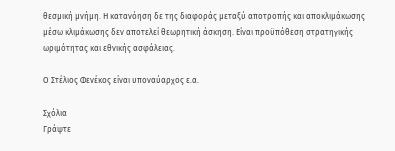θεσμική μνήμη. Η κατανόηση δε της διαφοράς μεταξύ αποτροπής και αποκλιμάκωσης μέσω κλιμάκωσης δεν αποτελεί θεωρητική άσκηση. Είναι προϋπόθεση στρατηγικής ωριμότητας και εθνικής ασφάλειας.

Ο Στέλιος Φενέκος είναι υποναύαρχος ε.α.

Σχόλια
Γράψτε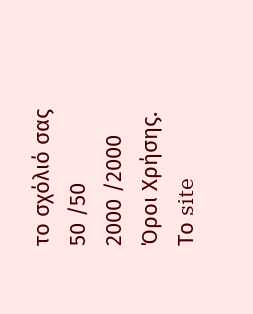το σχόλιό σας
50 /50
2000 /2000
Όροι Χρήσης. Το site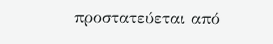προστατεύεται από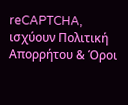reCAPTCHA, ισχύουν Πολιτική Απορρήτου & Όροι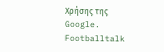Χρήσης της Google.
Footballtalk